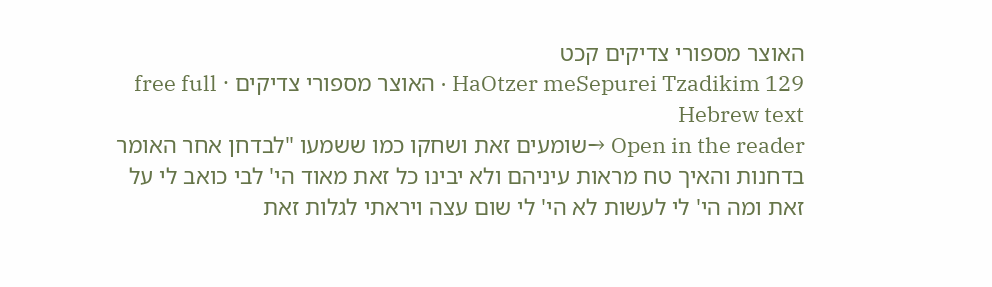האוצר מספורי צדיקים קכט
HaOtzer meSepurei Tzadikim 129 · האוצר מספורי צדיקים · free full Hebrew text
Open in the reader →שומעים זאת ושחקו כמו ששמעו "לבדחן אחר האומר בדחנות והאיך טח מראות עיניהם ולא יבינו כל זאת מאוד הי' לבי כואב לי על זאת ומה הי' לי לעשות לא הי' לי שום עצה ויראתי לגלות זאת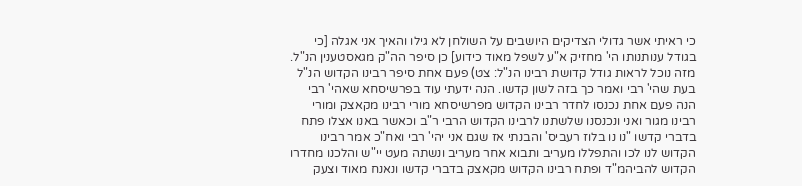כי ראיתי אשר גדולי הצדיקים היושבים על השולחן לא גילו והאיך אני אגלה [כי בגודל ענותנותו הי' מחזיק א"ע לשפל מאוד כידוע] כן סיפר הה"ק מגאסטענין הנ"ל. מזה נוכל לראות גודל קדושת רבינו הנ"ל: צט) פעם אחת סיפר רבינו הקדוש הנ"ל בעת שהי' רבי ואמר כך בזה לשון קדשו. הנה ידעתי עוד בפרשיסחא שאהי' רבי הנה פעם אחת נכנסו לחדר רבינו הקדוש מפרשיסחא מורי רבינו מקאצק ומורי רבינו מגור ואני ונכנסנו שלשתנו לרבינו הקדוש הרבי ר"ב וכאשר באנו אצלו פתח בדברי קדשו "נו נו בלוז רעביס' והבנתי אז שגם אני יהי' רבי ואח"כ אמר רבינו הקדוש לנו לכו והתפללו מעריב ותבוא אחר מעריב ונשתה מעט יי"ש והלכנו מחדרו הקדוש להביהמ"ד ופתח רבינו הקדוש מקאצק בדברי קדשו ונאנח מאוד וצעק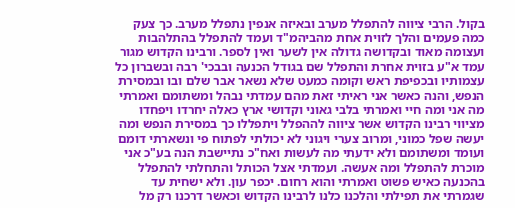בקול. הרבי ציווה להתפלל מערב ובאיזה אנפין נתפלל מערב. כך צעק כמה פעמים והלך לזוית אחת מהביהמ"ד ועמד להתפלל בהתלהבות ועצומה מאוד ובקדושה גדולה אין לשער ואין לספר. ורבינו הקדוש מגור עמד א"ע בזוית אחרת והתפלל שם בגודל הכנעה ובבכי' רבה ובשברון כל עצמותיו ובכפיפת ראש וקומה כמעט שלא נשאר אבר שלם ובו ובמסירת הנפש, והנה כאשר אני ראיתי זאת מהם עמדתי נבהל ומשתומם ואמרתי מה אני ומה חיי ואמרתי בלבי גאוני וקדושי ארץ כאלה יחרדו ויפחדו מציווי רבינו הקדוש אשר ציווה לההפלל ויתפללו כך במסירת הנפש ומה יעשה שפל כמוני, ומרוב צערי ויגוני לא יכולתי לפתוח פי ונשארתי דומם ועומד ומשתומם ולא ידעתי מה לעשות ואח"כ נתיישבת הנה בע"כ אני מוכרת להתפלל ומה אעשה. ועמדתי אצל הכותל והתחלתי להתפלל בהכנעה כאיש פשוט ואמרתי והוא רחום. יכפר עון. ולא ישחית עד שגמרתי את תפילתי והלכנו כלנו לרבינו הקדוש וכאשר דרכנו רק מל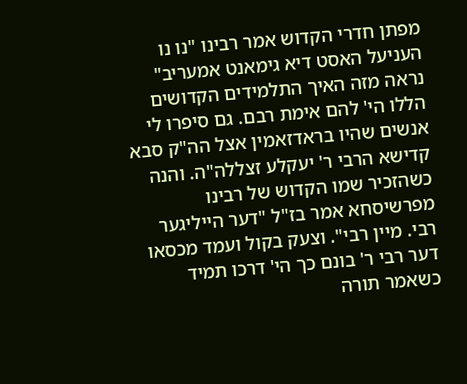מפתן חדרי הקדוש אמר רבינו "נו נו העניעל האסט דיא גימאנט אמעריב" נראה מזה האיך התלמידים הקדושים הללו הי' להם אימת רבם. גם סיפרו לי אנשים שהיו בראדזאמין אצל הה"ק סבא קדישא הרבי ר' יעקלע זצללה"ה. והנה כשהזכיר שמו הקדוש של רבינו מפרשיסחא אמר בז"ל "דער הייליגער רבי. מיין רבי". וצעק בקול ועמד מכסאו דער רבי ר' בונם כך הי' דרכו תמיד כשאמר תורה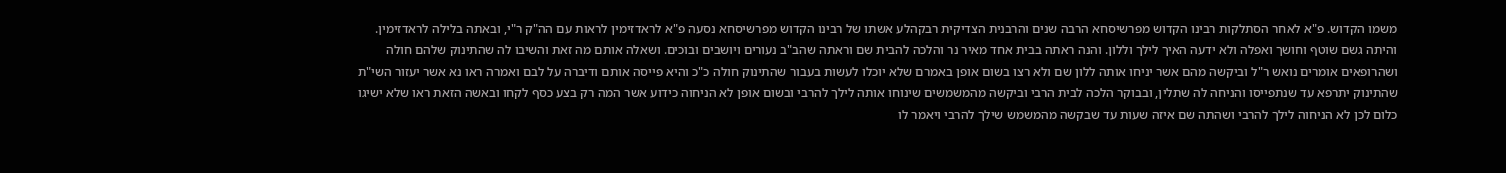משמו הקדוש. פ"א לאחר הסתלקות רבינו הקדוש מפרשיסחא הרבה שנים והרבנית הצדיקית רבקהלע אשתו של רבינו הקדוש מפרשיסחא נסעה פ"א לראדזימין לראות עם הה"ק ר"י, ובאתה בלילה לראדזימין. והיתה גשם שוטף וחושך ואפלה ולא ידעה האיך לילך וללון. והנה ראתה בבית אחד מאיר נר והלכה להבית שם וראתה שהב"ב נעורים ויושבים ובוכים. ושאלה אותם מה זאת והשיבו לה שהתינוק שלהם חולה ושהרופאים אומרים נואש ר"ל וביקשה מהם אשר יניחו אותה ללון שם ולא רצו בשום אופן באמרם שלא יוכלו לעשות בעבור שהתינוק חולה כ"כ והיא פייסה אותם ודיברה על לבם ואמרה ראו נא אשר יעזור השי"ת שהתינוק יתרפא עד שנתפייסו והניחה לה שתלין, ובבוקר הלכה לבית הרבי וביקשה מהמשמשים שינוחו אותה לילך להרבי ובשום אופן לא הניחוה כידוע אשר המה רק בצע כסף לקחו ובאשה הזאת ראו שלא ישיגו כלום לכן לא הניחוה לילך להרבי ושהתה שם איזה שעות עד שבקשה מהמשמש שילך להרבי ויאמר לו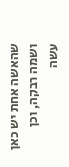שהאשה אחת יש כאן ושמה רבקה, וכן עשה